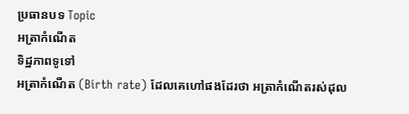ប្រធានបទ Topic
អត្រាកំណើត
ទិដ្ឋភាពទូទៅ
អត្រាកំណើត (Birth rate) ដែលគេហៅផងដែរថា អត្រាកំណើតរស់ដុល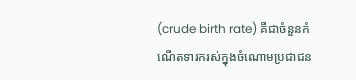(crude birth rate) គឺជាចំនួនកំណើតទារករស់ក្នុងចំណោមប្រជាជន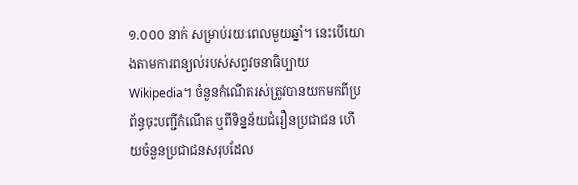១.០០០ នាក់ សម្រាប់រយៈពេលមួយឆ្នាំ។ នេះបើយោងតាមការពន្យល់របស់សព្វវចនាធិប្បាយ Wikipedia។ ចំនួនកំណើតរស់ត្រូវបានយកមកពីប្រព័ន្ធចុះបញ្ជីកំណើត ឬពីទិន្នន័យជំរឿនប្រជាជន ហើយចំនួនប្រជាជនសរុបដែល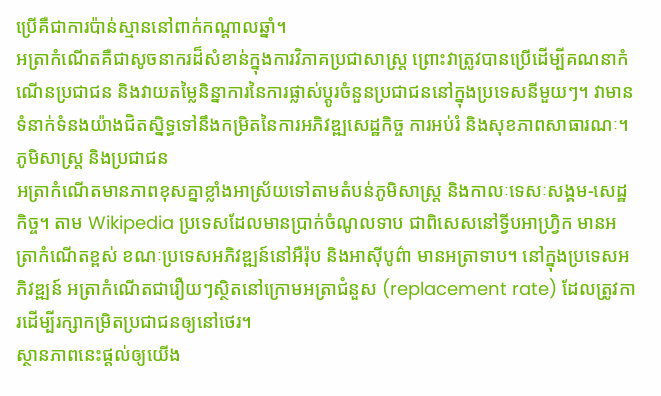ប្រើគឺជាការប៉ាន់ស្មាននៅពាក់កណ្តាលឆ្នាំ។
អត្រាកំណើតគឺជាសូចនាករដ៏សំខាន់ក្នុងការវិភាគប្រជាសាស្រ្ត ព្រោះវាត្រូវបានប្រើដើម្បីគណនាកំណើនប្រជាជន និងវាយតម្លៃនិន្នាការនៃការផ្លាស់ប្តូរចំនួនប្រជាជននៅក្នុងប្រទេសនីមួយៗ។ វាមានទំនាក់ទំនងយ៉ាងជិតស្និទ្ធទៅនឹងកម្រិតនៃការអភិវឌ្ឍសេដ្ឋកិច្ច ការអប់រំ និងសុខភាពសាធារណៈ។
ភូមិសាស្ត្រ និងប្រជាជន
អត្រាកំណើតមានភាពខុសគ្នាខ្លាំងអាស្រ័យទៅតាមតំបន់ភូមិសាស្ត្រ និងកាលៈទេសៈសង្គម-សេដ្ឋកិច្ច។ តាម Wikipedia ប្រទេសដែលមានប្រាក់ចំណូលទាប ជាពិសេសនៅទ្វីបអាហ្រ្វិក មានអត្រាកំណើតខ្ពស់ ខណៈប្រទេសអភិវឌ្ឍន៍នៅអឺរ៉ុប និងអាស៊ីបូព៌ា មានអត្រាទាប។ នៅក្នុងប្រទេសអភិវឌ្ឍន៍ អត្រាកំណើតជារឿយៗស្ថិតនៅក្រោមអត្រាជំនួស (replacement rate) ដែលត្រូវការដើម្បីរក្សាកម្រិតប្រជាជនឲ្យនៅថេរ។
ស្ថានភាពនេះផ្តល់ឲ្យយើង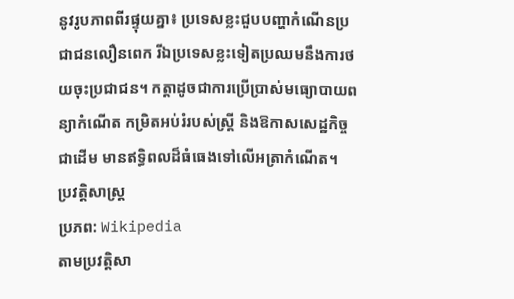នូវរូបភាពពីរផ្ទុយគ្នា៖ ប្រទេសខ្លះជួបបញ្ហាកំណើនប្រជាជនលឿនពេក រីឯប្រទេសខ្លះទៀតប្រឈមនឹងការថយចុះប្រជាជន។ កត្តាដូចជាការប្រើប្រាស់មធ្យោបាយពន្យាកំណើត កម្រិតអប់រំរបស់ស្រ្តី និងឱកាសសេដ្ឋកិច្ច ជាដើម មានឥទ្ធិពលដ៏ធំធេងទៅលើអត្រាកំណើត។
ប្រវត្តិសាស្ត្រ
ប្រភព: Wikipedia
តាមប្រវត្តិសា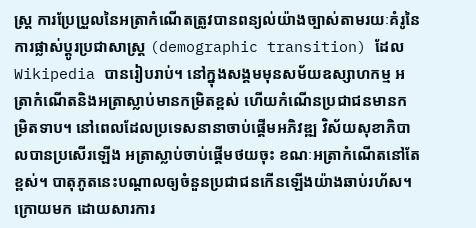ស្ត្រ ការប្រែប្រួលនៃអត្រាកំណើតត្រូវបានពន្យល់យ៉ាងច្បាស់តាមរយៈគំរូនៃការផ្លាស់ប្តូរប្រជាសាស្រ្ត (demographic transition) ដែល Wikipedia បានរៀបរាប់។ នៅក្នុងសង្គមមុនសម័យឧស្សាហកម្ម អត្រាកំណើតនិងអត្រាស្លាប់មានកម្រិតខ្ពស់ ហើយកំណើនប្រជាជនមានកម្រិតទាប។ នៅពេលដែលប្រទេសនានាចាប់ផ្តើមអភិវឌ្ឍ វិស័យសុខាភិបាលបានប្រសើរឡើង អត្រាស្លាប់ចាប់ផ្តើមថយចុះ ខណៈអត្រាកំណើតនៅតែខ្ពស់។ បាតុភូតនេះបណ្តាលឲ្យចំនួនប្រជាជនកើនឡើងយ៉ាងឆាប់រហ័ស។
ក្រោយមក ដោយសារការ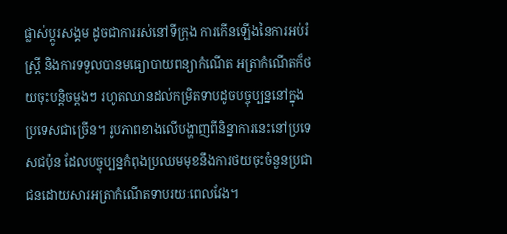ផ្លាស់ប្តូរសង្គម ដូចជាការរស់នៅទីក្រុង ការកើនឡើងនៃការអប់រំស្រ្តី និងការទទួលបានមធ្យោបាយពន្យាកំណើត អត្រាកំណើតក៏ថយចុះបន្តិចម្តងៗ រហូតឈានដល់កម្រិតទាបដូចបច្ចុប្បន្ននៅក្នុងប្រទេសជាច្រើន។ រូបភាពខាងលើបង្ហាញពីនិន្នាការនេះនៅប្រទេសជប៉ុន ដែលបច្ចុប្បន្នកំពុងប្រឈមមុខនឹងការថយចុះចំនួនប្រជាជនដោយសារអត្រាកំណើតទាបរយៈពេលវែង។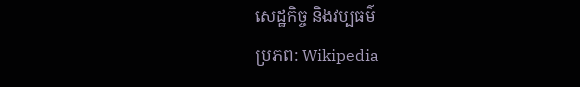សេដ្ឋកិច្ច និងវប្បធម៌
ប្រភព: Wikipedia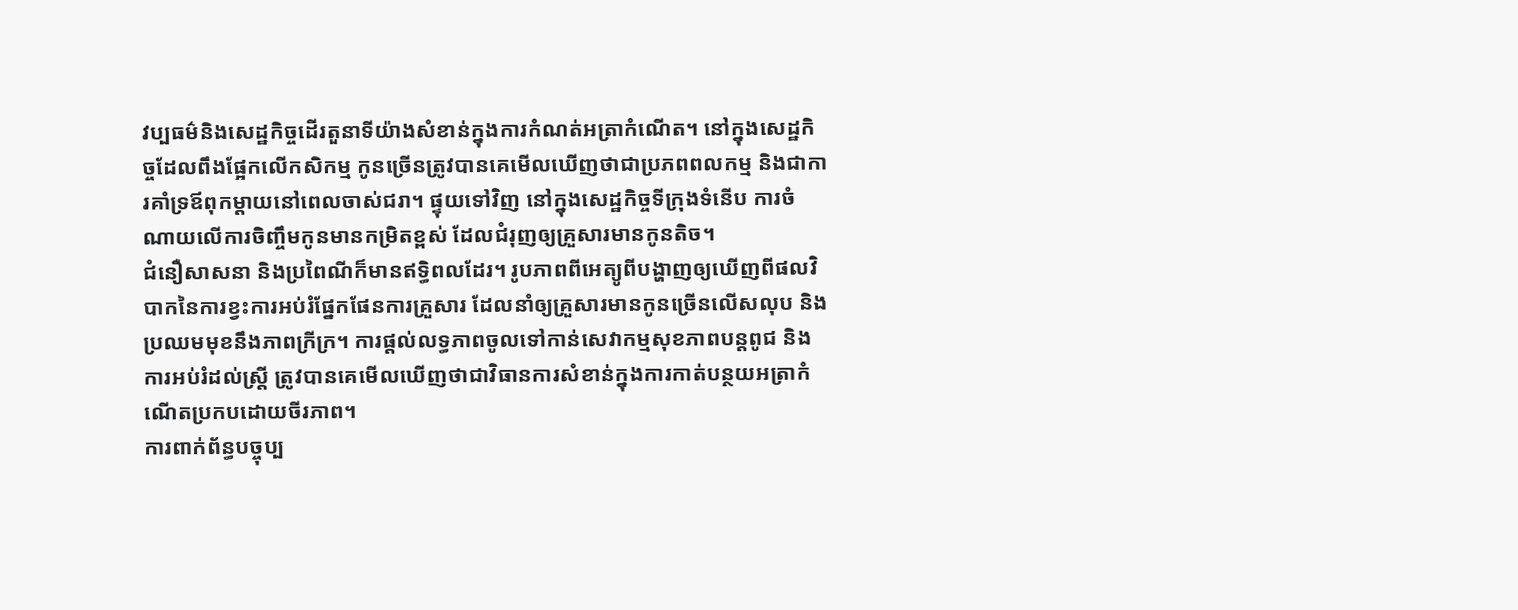វប្បធម៌និងសេដ្ឋកិច្ចដើរតួនាទីយ៉ាងសំខាន់ក្នុងការកំណត់អត្រាកំណើត។ នៅក្នុងសេដ្ឋកិច្ចដែលពឹងផ្អែកលើកសិកម្ម កូនច្រើនត្រូវបានគេមើលឃើញថាជាប្រភពពលកម្ម និងជាការគាំទ្រឪពុកម្តាយនៅពេលចាស់ជរា។ ផ្ទុយទៅវិញ នៅក្នុងសេដ្ឋកិច្ចទីក្រុងទំនើប ការចំណាយលើការចិញ្ចឹមកូនមានកម្រិតខ្ពស់ ដែលជំរុញឲ្យគ្រួសារមានកូនតិច។
ជំនឿសាសនា និងប្រពៃណីក៏មានឥទ្ធិពលដែរ។ រូបភាពពីអេត្យូពីបង្ហាញឲ្យឃើញពីផលវិបាកនៃការខ្វះការអប់រំផ្នែកផែនការគ្រួសារ ដែលនាំឲ្យគ្រួសារមានកូនច្រើនលើសលុប និងប្រឈមមុខនឹងភាពក្រីក្រ។ ការផ្តល់លទ្ធភាពចូលទៅកាន់សេវាកម្មសុខភាពបន្តពូជ និងការអប់រំដល់ស្រ្តី ត្រូវបានគេមើលឃើញថាជាវិធានការសំខាន់ក្នុងការកាត់បន្ថយអត្រាកំណើតប្រកបដោយចីរភាព។
ការពាក់ព័ន្ធបច្ចុប្ប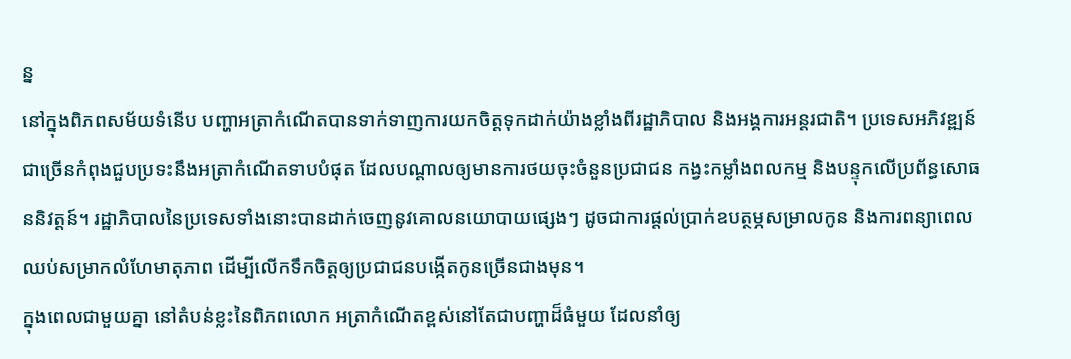ន្ន
នៅក្នុងពិភពសម័យទំនើប បញ្ហាអត្រាកំណើតបានទាក់ទាញការយកចិត្តទុកដាក់យ៉ាងខ្លាំងពីរដ្ឋាភិបាល និងអង្គការអន្តរជាតិ។ ប្រទេសអភិវឌ្ឍន៍ជាច្រើនកំពុងជួបប្រទះនឹងអត្រាកំណើតទាបបំផុត ដែលបណ្តាលឲ្យមានការថយចុះចំនួនប្រជាជន កង្វះកម្លាំងពលកម្ម និងបន្ទុកលើប្រព័ន្ធសោធននិវត្តន៍។ រដ្ឋាភិបាលនៃប្រទេសទាំងនោះបានដាក់ចេញនូវគោលនយោបាយផ្សេងៗ ដូចជាការផ្តល់ប្រាក់ឧបត្ថម្ភសម្រាលកូន និងការពន្យាពេលឈប់សម្រាកលំហែមាតុភាព ដើម្បីលើកទឹកចិត្តឲ្យប្រជាជនបង្កើតកូនច្រើនជាងមុន។
ក្នុងពេលជាមួយគ្នា នៅតំបន់ខ្លះនៃពិភពលោក អត្រាកំណើតខ្ពស់នៅតែជាបញ្ហាដ៏ធំមួយ ដែលនាំឲ្យ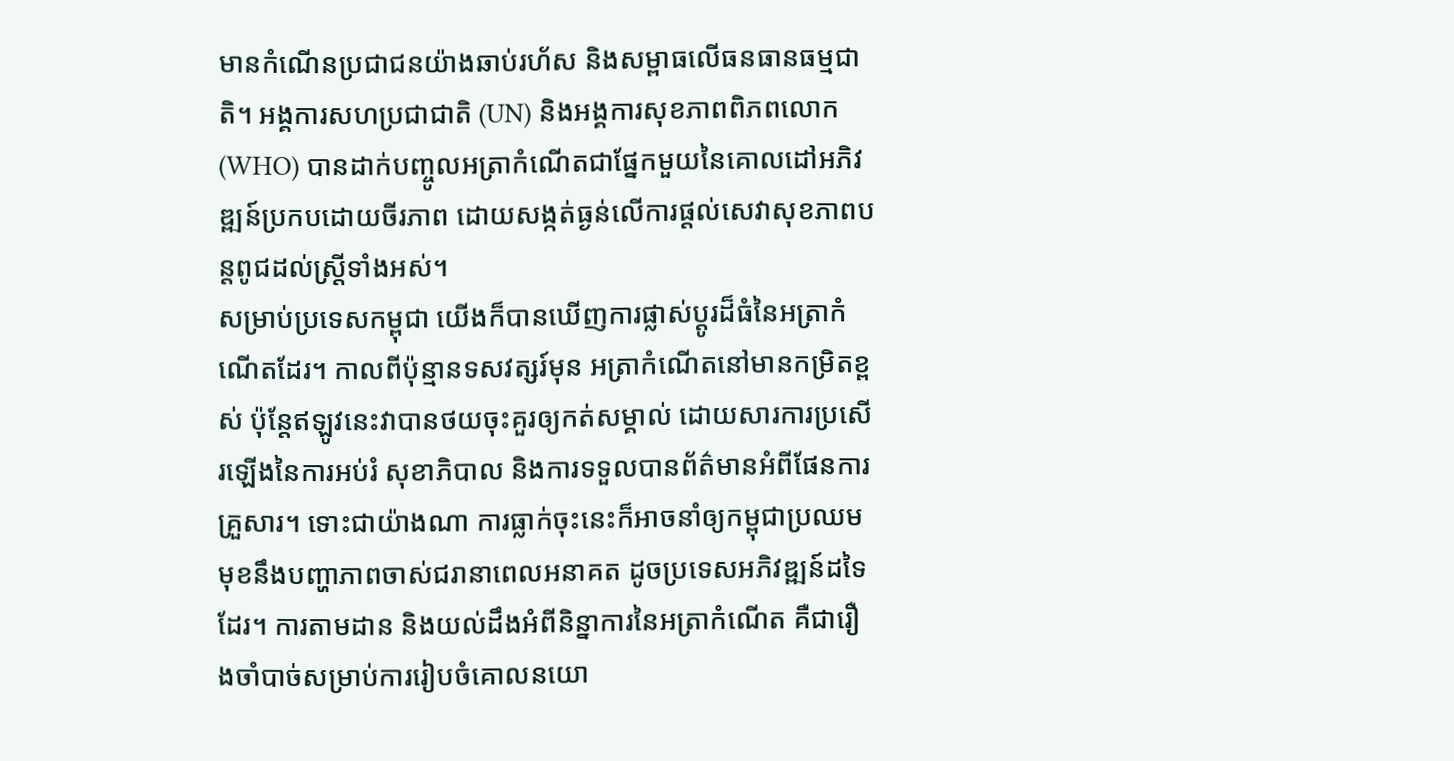មានកំណើនប្រជាជនយ៉ាងឆាប់រហ័ស និងសម្ពាធលើធនធានធម្មជាតិ។ អង្គការសហប្រជាជាតិ (UN) និងអង្គការសុខភាពពិភពលោក (WHO) បានដាក់បញ្ចូលអត្រាកំណើតជាផ្នែកមួយនៃគោលដៅអភិវឌ្ឍន៍ប្រកបដោយចីរភាព ដោយសង្កត់ធ្ងន់លើការផ្តល់សេវាសុខភាពបន្តពូជដល់ស្រ្តីទាំងអស់។
សម្រាប់ប្រទេសកម្ពុជា យើងក៏បានឃើញការផ្លាស់ប្តូរដ៏ធំនៃអត្រាកំណើតដែរ។ កាលពីប៉ុន្មានទសវត្សរ៍មុន អត្រាកំណើតនៅមានកម្រិតខ្ពស់ ប៉ុន្តែឥឡូវនេះវាបានថយចុះគួរឲ្យកត់សម្គាល់ ដោយសារការប្រសើរឡើងនៃការអប់រំ សុខាភិបាល និងការទទួលបានព័ត៌មានអំពីផែនការគ្រួសារ។ ទោះជាយ៉ាងណា ការធ្លាក់ចុះនេះក៏អាចនាំឲ្យកម្ពុជាប្រឈមមុខនឹងបញ្ហាភាពចាស់ជរានាពេលអនាគត ដូចប្រទេសអភិវឌ្ឍន៍ដទៃដែរ។ ការតាមដាន និងយល់ដឹងអំពីនិន្នាការនៃអត្រាកំណើត គឺជារឿងចាំបាច់សម្រាប់ការរៀបចំគោលនយោ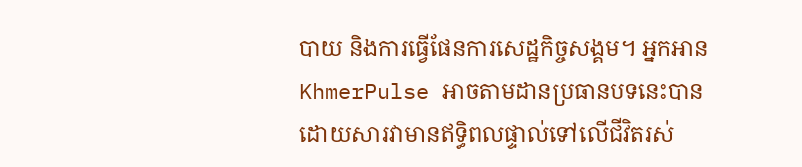បាយ និងការធ្វើផែនការសេដ្ឋកិច្ចសង្គម។ អ្នកអាន KhmerPulse អាចតាមដានប្រធានបទនេះបាន ដោយសារវាមានឥទ្ធិពលផ្ទាល់ទៅលើជីវិតរស់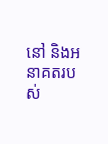នៅ និងអនាគតរបស់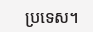ប្រទេស។